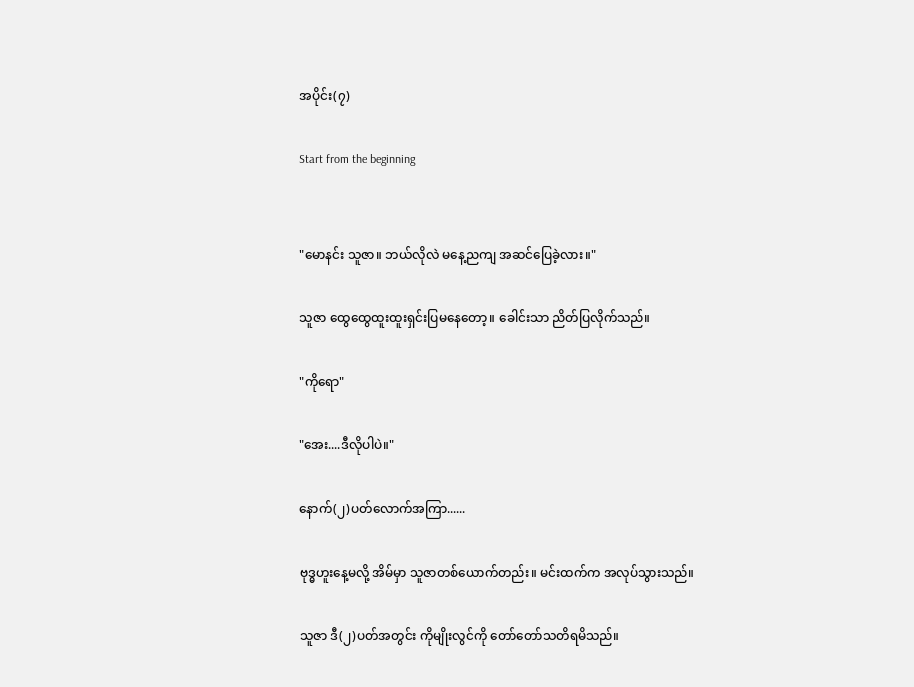အပိုင်း(၇)

Start from the beginning


"မောနင်း သူဇာ။ ဘယ်လိုလဲ မနေ့ညကျ အဆင်ပြေခဲ့လား။"

သူဇာ ထွေထွေထူးထူးရှင်းပြမနေတော့။ ခေါင်းသာ ညိတ်ပြလိုက်သည်။

"ကိုရော"

"အေး....ဒီလိုပါပဲ။"

နောက်(၂)ပတ်လောက်အကြာ......

ဗုဒ္ဓဟူးနေ့မလို့ အိမ်မှာ သူဇာတစ်ယောက်တည်း။ မင်းထက်က အလုပ်သွားသည်။

သူဇာ ဒီ(၂)ပတ်အတွင်း ကိုမျိုးလွင်ကို တော်တော်သတိရမိသည်။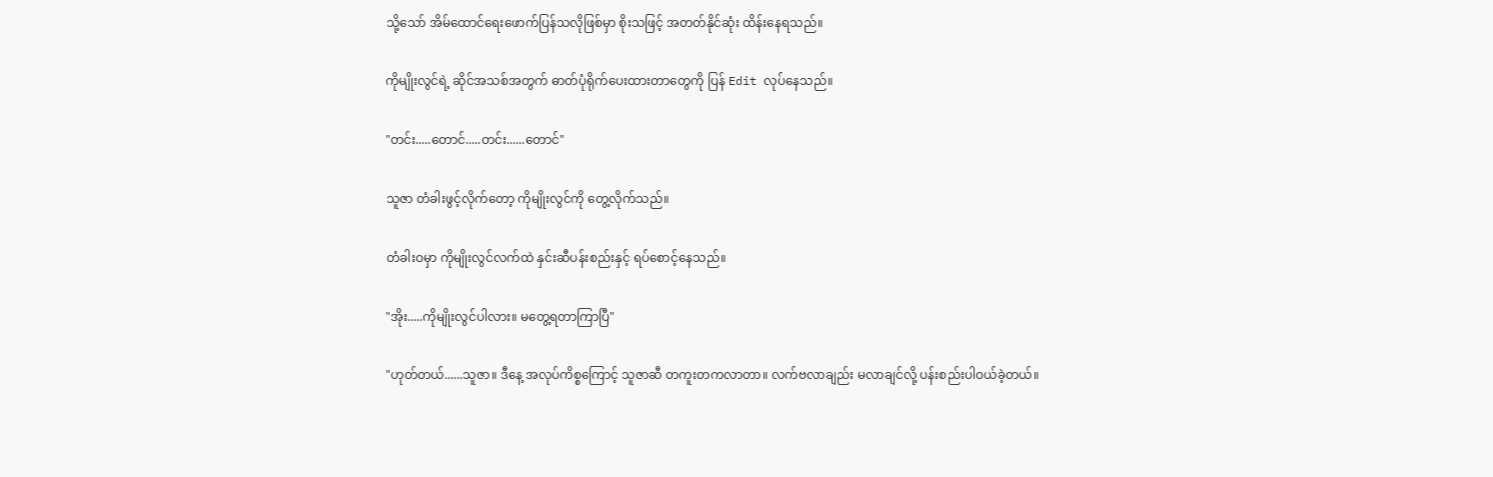သို့သော် အိမ်ထောင်ရေးဖောက်ပြန်သလိုဖြစ်မှာ စိုးသဖြင့် အတတ်နိုင်ဆုံး ထိန်းနေရသည်။

ကိုမျိုးလွင်ရဲ့ ဆိုင်အသစ်အတွက် ဓာတ်ပုံရိုက်ပေးထားတာတွေကို ပြန် Edit လုပ်နေသည်။

"တင်း.....တောင်.....တင်း......တောင်"

သူဇာ တံခါးဖွင့်လိုက်တော့ ကိုမျိုးလွင်ကို တွေ့လိုက်သည်။

တံခါးဝမှာ ကိုမျိုးလွင်လက်ထဲ နှင်းဆီပန်းစည်းနှင့် ရပ်စောင့်နေသည်။

"အိုး.....ကိုမျိုးလွင်ပါလား။ မတွေ့ရတာကြာပြီ"

"ဟုတ်တယ်......သူဇာ။ ဒီနေ့ အလုပ်ကိစ္စကြောင့် သူဇာဆီ တကူးတကလာတာ။ လက်ဗလာချည်း မလာချင်လို့ ပန်းစည်းပါဝယ်ခဲ့တယ်။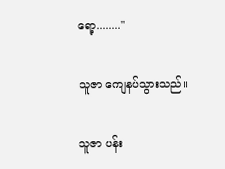ရော့........"

သူဇာ ကျေနပ်သွားသည်။

သူဇာ ပန်း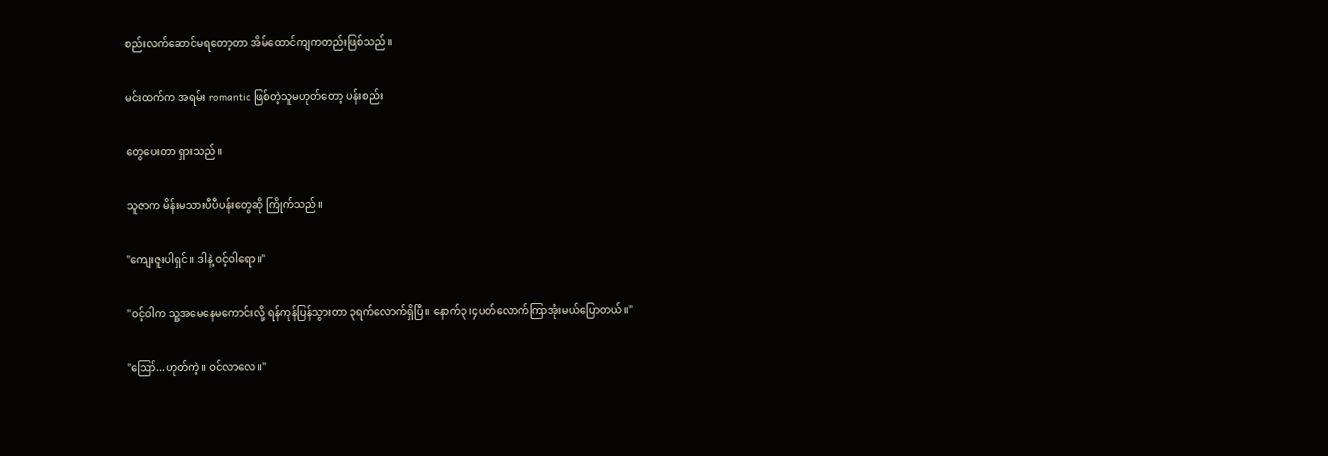စည်းလက်ဆောင်မရတော့တာ အိမ်ထောင်ကျကတည်းဖြစ်သည်။

မင်းထက်က အရမ်း romantic ဖြစ်တဲ့သူမဟုတ်တော့ ပန်းစည်း

တွေပေးတာ ရှားသည်။

သူဇာက မိန်းမသားပီပီပန်းတွေဆို ကြိုက်သည်။

"ကျေးဇူးပါရှင်။ ဒါနဲ့ ဝင့်ဝါရော။"

"ဝင့်ဝါက သူ့အမေနေမကောင်းလို့ ရန်ကုန်ပြန်သွားတာ ၃ရက်လောက်ရှိပြီ။ နောက်၃၊၄ပတ်လောက်ကြာအုံးမယ်ပြောတယ်။"

"ဪ...ဟုတ်ကဲ့။ ဝင်လာလေ။"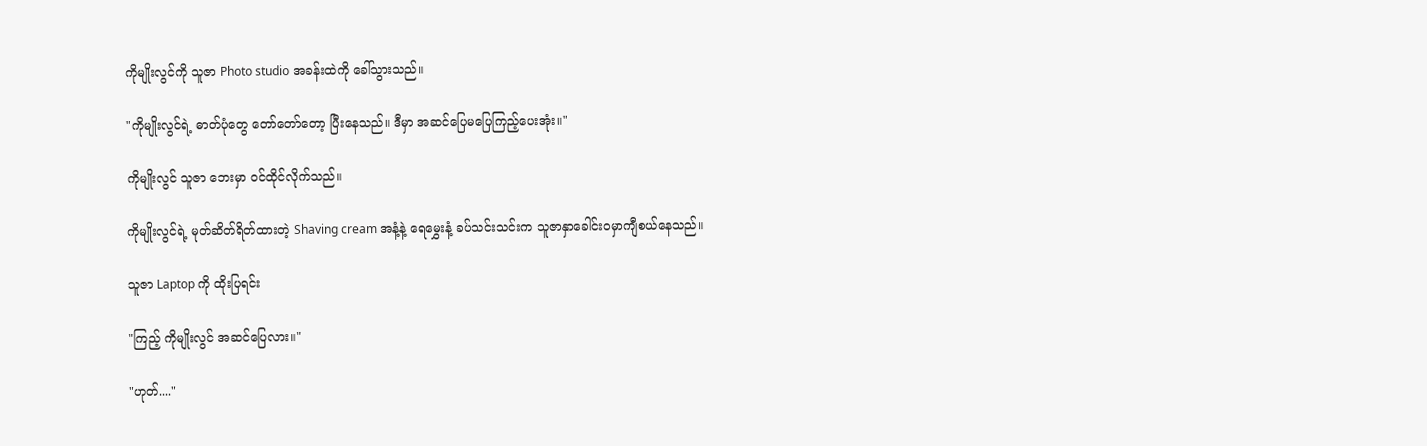ကိုမျိုးလွင်ကို သူဇာ Photo studio အခန်းထဲကို ခေါ်သွားသည်။

"ကိုမျိုးလွင်ရဲ့ ဓာတ်ပုံတွေ တော်တော်တော့ ပြီးနေသည်။ ဒီမှာ အဆင်ပြေမပြေကြည့်ပေးအုံး။"

ကိုမျိုးလွင် သူဇာ ဘေးမှာ ဝင်ထိုင်လိုက်သည်။

ကိုမျိုးလွင်ရဲ့ မုတ်ဆိတ်ရိတ်ထားတဲ့ Shaving cream အနံ့နဲ့ ရေမွှေးနံ့ ခပ်သင်းသင်းက သူဇာနှာခေါင်းဝမှာကျီစယ်နေသည်။

သူဇာ Laptop ကို ထိုးပြရင်း

"ကြည့် ကိုမျိုးလွင် အဆင်ပြေလား။"

"ဟုတ်...."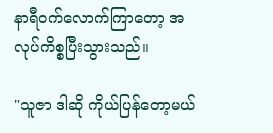နာရီဝက်လောက်ကြာတော့ အလုပ်ကိစ္စပြီးသွားသည်။

"သူဇာ ဒါဆို ကိုယ်ပြန်တော့မယ်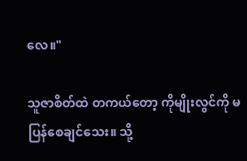လေ။"

သူဇာစိတ်ထဲ တကယ်တော့ ကိုမျိုးလွင်ကို မပြန်စေချင်သေး။ သို့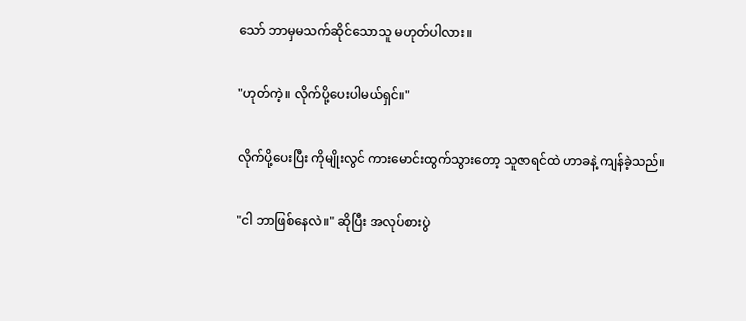သော် ဘာမှမသက်ဆိုင်သောသူ မဟုတ်ပါလား။

"ဟုတ်ကဲ့။ လိုက်ပို့ပေးပါမယ်ရှင်။"

လိုက်ပို့ပေးပြီး ကိုမျိုးလွင် ကားမောင်းထွက်သွားတော့ သူဇာရင်ထဲ ဟာခနဲ့ ကျန်ခဲ့သည်။

"ငါ ဘာဖြစ်နေလဲ။" ဆိုပြီး အလုပ်စားပွဲ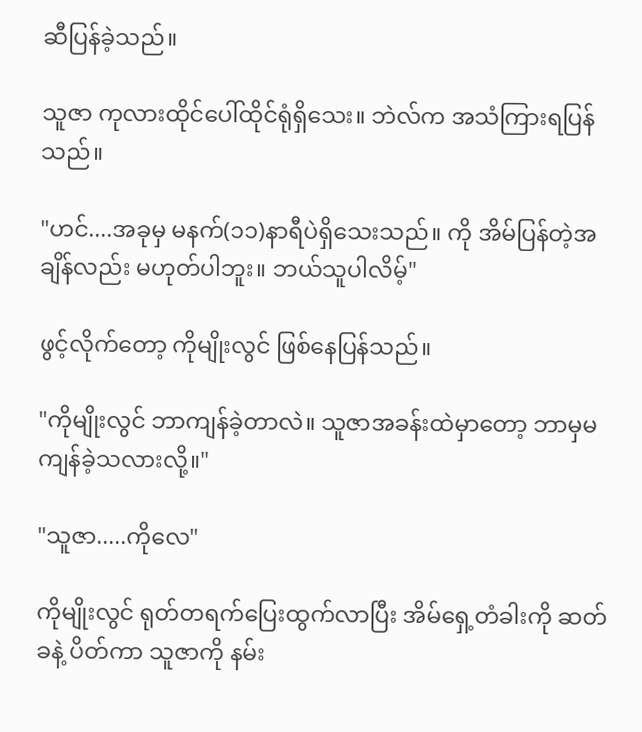ဆီပြန်ခဲ့သည်။

သူဇာ ကုလားထိုင်ပေါ်ထိုင်ရုံရှိသေး။ ဘဲလ်က အသံကြားရပြန်သည်။

"ဟင်....အခုမှ မနက်(၁၁)နာရီပဲရှိသေးသည်။ ကို အိမ်ပြန်တဲ့အချိန်လည်း မဟုတ်ပါဘူး။ ဘယ်သူပါလိမ့်"

ဖွင့်လိုက်တော့ ကိုမျိုးလွင် ဖြစ်နေပြန်သည်။

"ကိုမျိုးလွင် ဘာကျန်ခဲ့တာလဲ။ သူဇာအခန်းထဲမှာတော့ ဘာမှမကျန်ခဲ့သလားလို့။"

"သူဇာ.....ကိုလေ"

ကိုမျိုးလွင် ရုတ်တရက်ပြေးထွက်လာပြီး အိမ်ရှေ့တံခါးကို ဆတ်ခနဲ့ ပိတ်ကာ သူဇာကို နမ်း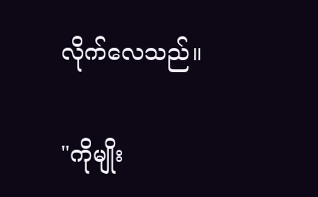လိုက်လေသည်။

"ကိုမျိုး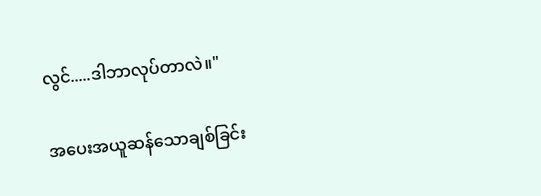လွင်.....ဒါဘာလုပ်တာလဲ။"

အပေးအယူဆန်သောချစ်ခြင်း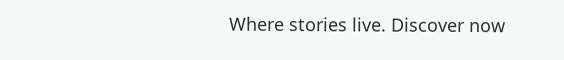Where stories live. Discover now